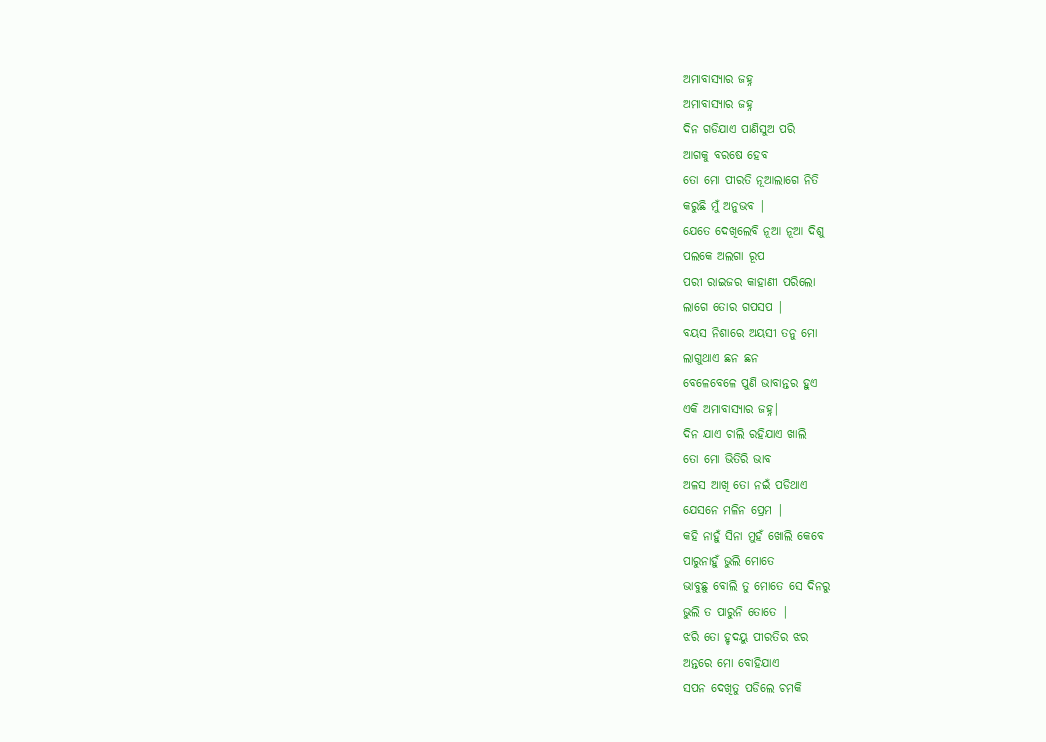ଅମାବାସ୍ୟାର ଜହ୍ନ
ଅମାବାସ୍ୟାର ଜହ୍ନ
ଦିନ ଗଡିଯାଏ ପାଣିସୁଅ ପରି
ଆଗକୁ ବରଷେ ହେବ
ତୋ ମୋ ପୀରତି ନୂଆଲାଗେ ନିତି
କରୁଛି ମୁଁ ଅନୁଭବ |
ଯେତେ ଦେଖିଲେବି ନୂଆ ନୂଆ ଦିଶୁ
ପଲକେ ଅଲଗା ରୂପ
ପରୀ ରାଇଜର କାହାଣୀ ପରିଲୋ
ଲାଗେ ତୋର ଗପସପ |
ବୟସ ନିଶାରେ ଅୟସୀ ତନୁ ମୋ
ଲାଗୁଥାଏ ଛନ ଛନ
ବେଳେବେଳେ ପୁଣି ଭାବାନ୍ତର ହୁଏ
ଏକି ଅମାବାସ୍ୟାର ଜହ୍ନ|
ଦିନ ଯାଏ ଚାଲି ରହିଯାଏ ଖାଲି
ତୋ ମୋ ଭିତିରି ଭାବ
ଅଳସ ଆଖି ତୋ ନଇଁ ପଡିଥାଏ
ଯେସନେ ମଳିନ ପ୍ରେମ |
କହି ନାହୁଁ ସିନା ମୁହଁ ଖୋଲି କେବେ
ପାରୁନାହୁଁ ଭୁଲି ମୋତେ
ଭାବୁଛୁ ବୋଲି ତୁ ମୋତେ ସେ ଦିନରୁ
ଭୁଲି ତ ପାରୁନି ତୋତେ |
ଝରି ତୋ ହୃଦୟୁ ପୀରତିର ଝର
ଅନ୍ତରେ ମୋ ବୋହିଯାଏ
ସପନ ଦେଖିତୁ ପଡିଲେ ଚମକି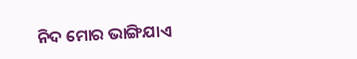ନିଦ ମୋର ଭାଙ୍ଗିଯାଏ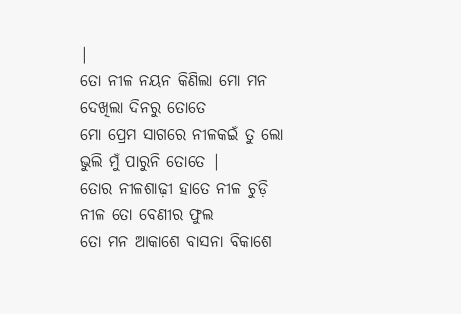|
ତୋ ନୀଳ ନୟନ କିଣିଲା ମୋ ମନ
ଦେଖିଲା ଦିନରୁ ତୋତେ
ମୋ ପ୍ରେମ ସାଗରେ ନୀଳକଇଁ ତୁ ଲୋ
ଭୁଲି ମୁଁ ପାରୁନି ତୋତେ |
ତୋର ନୀଳଶାଢ଼ୀ ହାତେ ନୀଳ ଚୁଡ଼ି
ନୀଳ ତୋ ବେଣୀର ଫୁଲ
ତୋ ମନ ଆକାଶେ ବାସନା ବିକାଶେ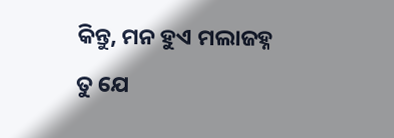କିନ୍ତୁ, ମନ ହୁଏ ମଲାଜହ୍ନ
ତୁ ଯେ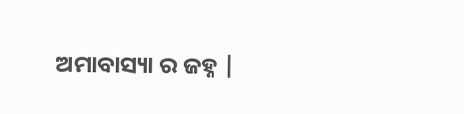ଅମାବାସ୍ୟା ର ଜହ୍ନ |